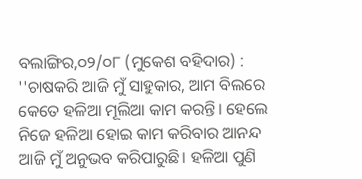ବଲାଙ୍ଗିର,୦୨/୦୮ (ମୁକେଶ ବହିଦାର) : ''ଚାଷକରି ଆଜି ମୁଁ ସାହୁକାର, ଆମ ବିଲରେ କେତେ ହଳିଆ ମୂଲିଆ କାମ କରନ୍ତି। ହେଲେ ନିଜେ ହଳିଆ ହୋଇ କାମ କରିବାର ଆନନ୍ଦ ଆଜି ମୁଁ ଅନୁଭବ କରିପାରୁଛି। ହଳିଆ ପୁଣି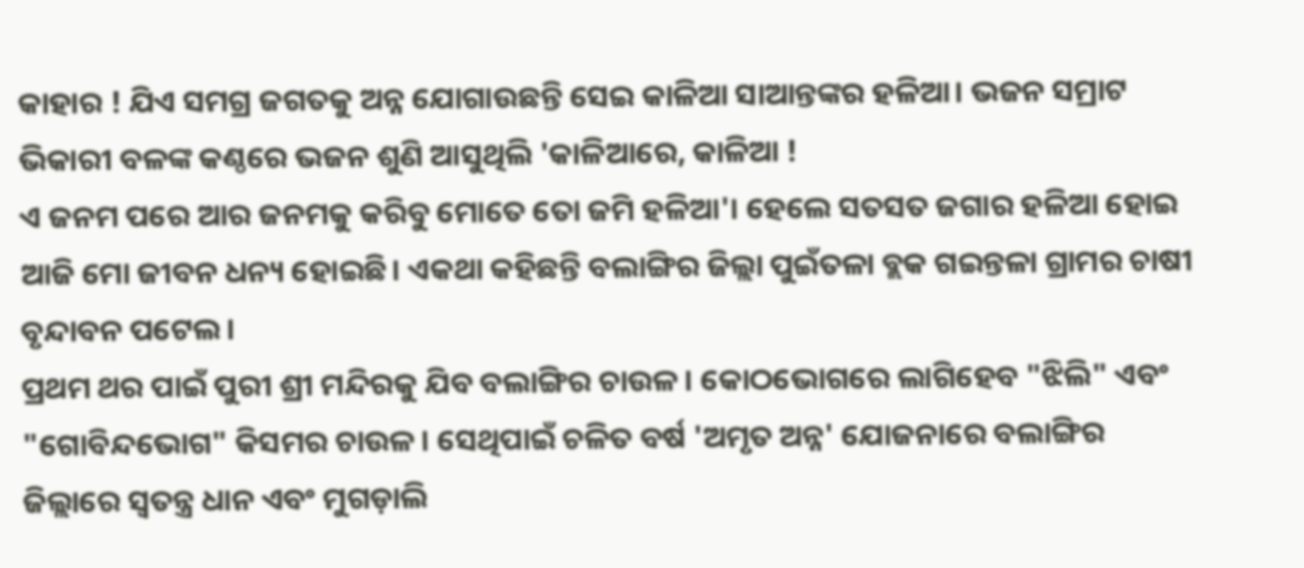କାହାର ! ଯିଏ ସମଗ୍ର ଜଗତକୁ ଅନ୍ନ ଯୋଗାଉଛନ୍ତି ସେଇ କାଳିଆ ସାଆନ୍ତଙ୍କର ହଳିଆ। ଭଜନ ସମ୍ରାଟ ଭିକାରୀ ବଳଙ୍କ କଣ୍ଠରେ ଭଜନ ଶୁଣି ଆସୁଥିଲି 'କାଳିଆରେ, କାଳିଆ !
ଏ ଜନମ ପରେ ଆର ଜନମକୁ କରିବୁ ମୋତେ ତୋ ଜମି ହଳିଆ'। ହେଲେ ସତସତ ଜଗାର ହଳିଆ ହୋଇ ଆଜି ମୋ ଜୀବନ ଧନ୍ୟ ହୋଇଛି। ଏକଥା କହିଛନ୍ତି ବଲାଙ୍ଗିର ଜିଲ୍ଲା ପୁଇଁତଳା ବ୍ଲକ ଗଇନ୍ତଳା ଗ୍ରାମର ଚାଷୀ ବୃନ୍ଦାବନ ପଟେଲ।
ପ୍ରଥମ ଥର ପାଇଁ ପୁରୀ ଶ୍ରୀ ମନ୍ଦିରକୁ ଯିବ ବଲାଙ୍ଗିର ଚାଉଳ । କୋଠଭୋଗରେ ଲାଗିହେବ "ଝିଲି" ଏବଂ "ଗୋବିନ୍ଦଭୋଗ" କିସମର ଚାଉଳ । ସେଥିପାଇଁ ଚଳିତ ବର୍ଷ 'ଅମୃତ ଅନ୍ନ' ଯୋଜନାରେ ବଲାଙ୍ଗିର ଜିଲ୍ଲାରେ ସ୍ୱତନ୍ତ୍ର ଧାନ ଏବଂ ମୁଗଡ଼ାଲି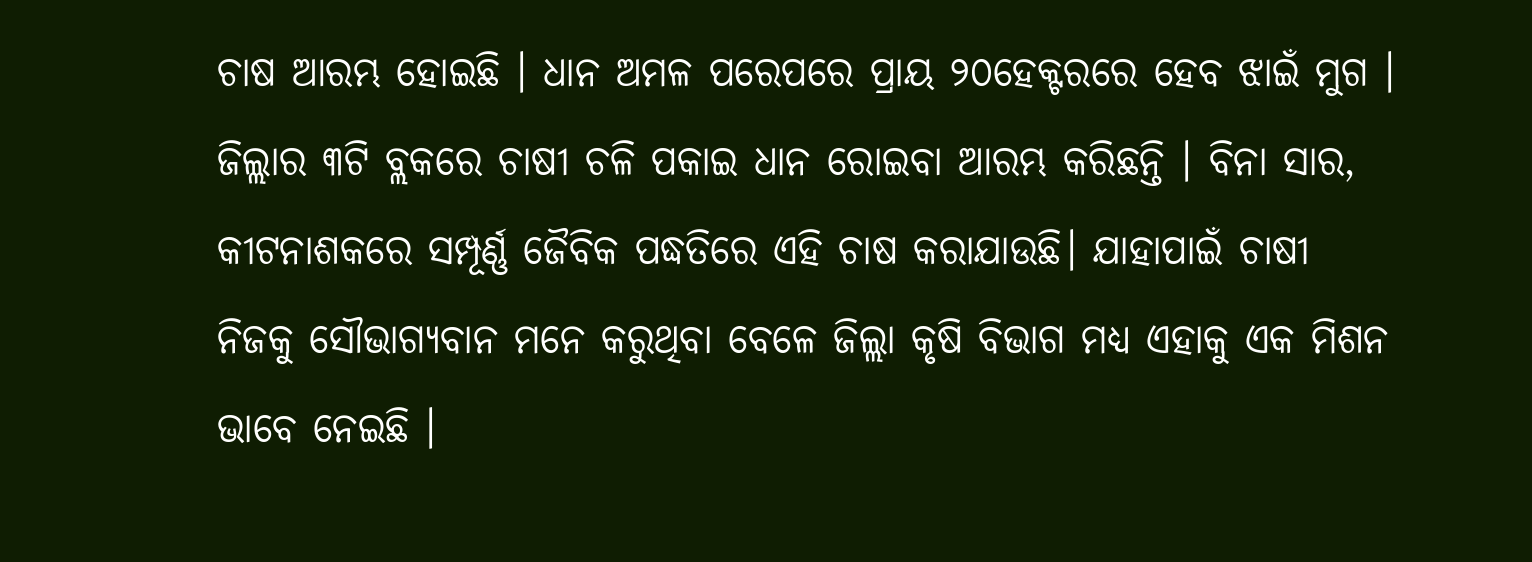ଚାଷ ଆରମ୍ଭ ହୋଇଛି । ଧାନ ଅମଳ ପରେପରେ ପ୍ରାୟ ୨୦ହେକ୍ଟରରେ ହେବ ଝାଇଁ ମୁଗ । ଜିଲ୍ଲାର ୩ଟି ବ୍ଲକରେ ଚାଷୀ ଚଳି ପକାଇ ଧାନ ରୋଇବା ଆରମ୍ଭ କରିଛନ୍ତି । ବିନା ସାର, କୀଟନାଶକରେ ସମ୍ପୂର୍ଣ୍ଣ ଜୈବିକ ପଦ୍ଧତିରେ ଏହି ଚାଷ କରାଯାଉଛି। ଯାହାପାଇଁ ଚାଷୀ ନିଜକୁ ସୌଭାଗ୍ୟବାନ ମନେ କରୁଥିବା ବେଳେ ଜିଲ୍ଲା କୃଷି ବିଭାଗ ମଧ୍ୟ ଏହାକୁ ଏକ ମିଶନ ଭାବେ ନେଇଛି ।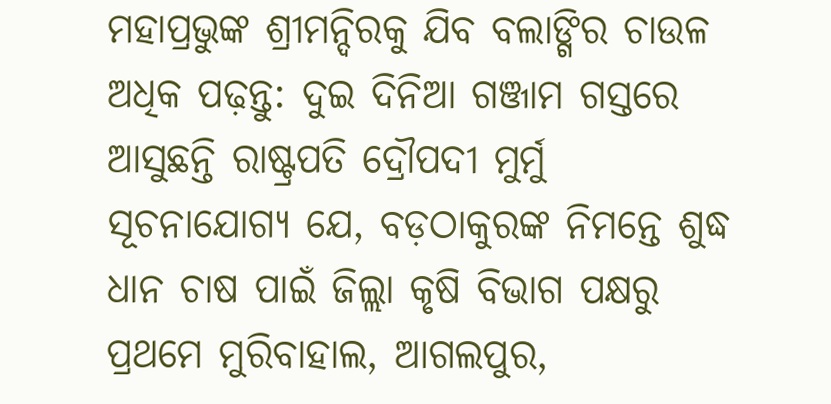ମହାପ୍ରଭୁଙ୍କ ଶ୍ରୀମନ୍ଦିରକୁ ଯିବ ବଲାଙ୍ଗିର ଚାଉଳ
ଅଧିକ ପଢ଼ନ୍ତୁ: ଦୁଇ ଦିନିଆ ଗଞ୍ଜାମ ଗସ୍ତରେ ଆସୁଛନ୍ତି ରାଷ୍ଟ୍ରପତି ଦ୍ରୌପଦୀ ମୁର୍ମୁ
ସୂଚନାଯୋଗ୍ୟ ଯେ, ବଡ଼ଠାକୁରଙ୍କ ନିମନ୍ତେ ଶୁଦ୍ଧ ଧାନ ଚାଷ ପାଇଁ ଜିଲ୍ଲା କୃଷି ବିଭାଗ ପକ୍ଷରୁ ପ୍ରଥମେ ମୁରିବାହାଲ, ଆଗଲପୁର,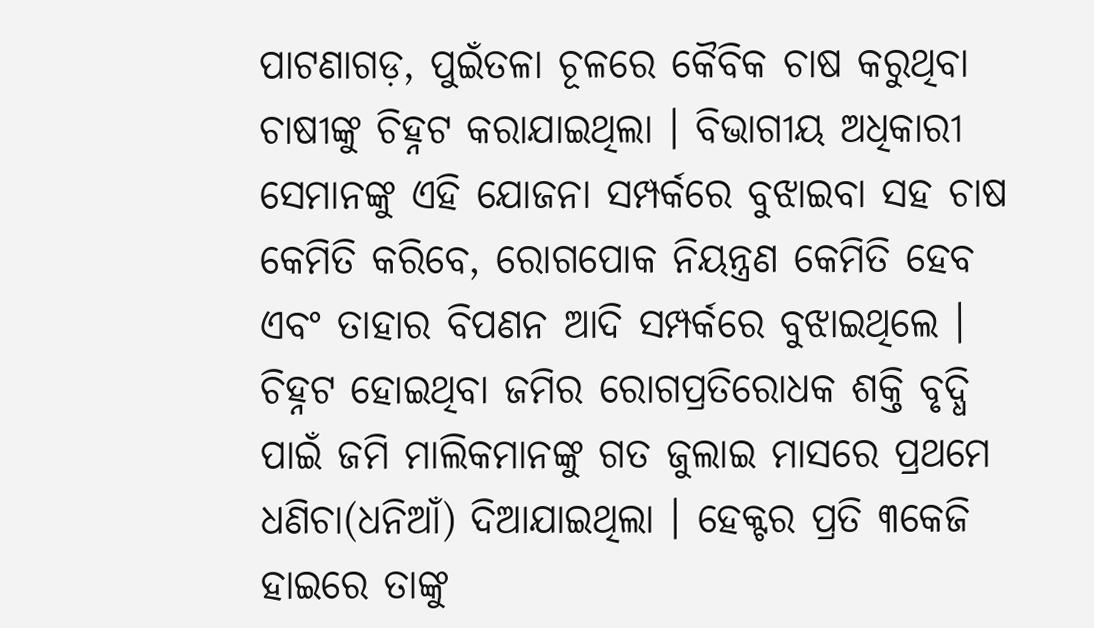ପାଟଣାଗଡ଼, ପୁଇଁତଳା ଚୂଳରେ କୈବିକ ଚାଷ କରୁଥିବା ଚାଷୀଙ୍କୁ ଚିହ୍ନଟ କରାଯାଇଥିଲା । ବିଭାଗୀୟ ଅଧିକାରୀ ସେମାନଙ୍କୁ ଏହି ଯୋଜନା ସମ୍ପର୍କରେ ବୁଝାଇବା ସହ ଚାଷ କେମିତି କରିବେ, ରୋଗପୋକ ନିୟନ୍ତ୍ରଣ କେମିତି ହେବ ଏବଂ ତାହାର ବିପଣନ ଆଦି ସମ୍ପର୍କରେ ବୁଝାଇଥିଲେ । ଚିହ୍ନଟ ହୋଇଥିବା ଜମିର ରୋଗପ୍ରତିରୋଧକ ଶକ୍ତି ବୃଦ୍ଧି ପାଇଁ ଜମି ମାଲିକମାନଙ୍କୁ ଗତ ଜୁଲାଇ ମାସରେ ପ୍ରଥମେ ଧଣିଚା(ଧନିଆଁ) ଦିଆଯାଇଥିଲା । ହେକ୍ଟର ପ୍ରତି ୩କେଜି ହାଇରେ ତାଙ୍କୁ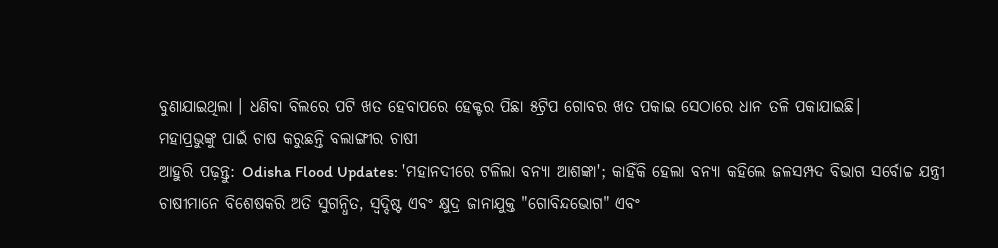ବୁଣାଯାଇଥିଲା । ଧଣିବା ବିଲରେ ପଟି ଖତ ହେବାପରେ ହେକ୍ଟର ପିଛା ୫ଟ୍ରିପ ଗୋବର ଖତ ପକାଇ ସେଠାରେ ଧାନ ତଳି ପକାଯାଇଛି।
ମହାପ୍ରଭୁଙ୍କୁ ପାଇଁ ଚାଷ କରୁଛନ୍ତି ବଲାଙ୍ଗୀର ଚାଷୀ
ଆହୁରି ପଢ଼ନ୍ତୁ: Odisha Flood Updates: 'ମହାନଦୀରେ ଟଳିଲା ବନ୍ୟା ଆଶଙ୍କା'; କାହିଁକି ହେଲା ବନ୍ୟା କହିଲେ ଜଳସମ୍ପଦ ବିଭାଗ ସର୍ବୋଚ୍ଚ ଯନ୍ତ୍ରୀ
ଚାଷୀମାନେ ବିଶେଷକରି ଅତି ସୁଗନ୍ଧିତ, ସ୍ୱଦ୍ଦିଷ୍ଟ ଏବଂ କ୍ଷୁଦ୍ର ଜାନାଯୁକ୍ତ "ଗୋବିନ୍ଦଭୋଗ" ଏବଂ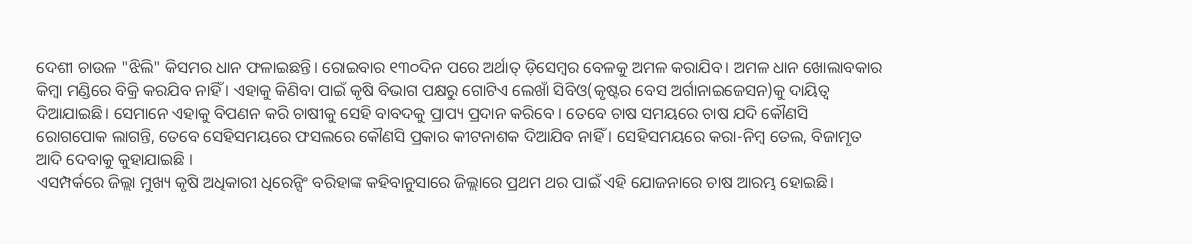ଦେଶୀ ଚାଉଳ "ଝିଲି" କିସମର ଧାନ ଫଳାଇଛନ୍ତି। ରୋଇବାର ୧୩୦ଦିନ ପରେ ଅର୍ଥାତ୍ ଡ଼ିସେମ୍ବର ବେଳକୁ ଅମଳ କରାଯିବ। ଅମଳ ଧାନ ଖୋଲାବକାର କିମ୍ବା ମଣ୍ଡିରେ ବିକ୍ରି କରଯିବ ନାହିଁ । ଏହାକୁ କିଣିବା ପାଇଁ କୃଷି ବିଭାଗ ପକ୍ଷରୁ ଗୋଟିଏ ଲେଖାଁ ସିବିଓ(କୃଷ୍ଟର ବେସ ଅର୍ଗାନାଇଜେସନ)କୁ ଦାୟିତ୍ବ ଦିଆଯାଇଛି। ସେମାନେ ଏହାକୁ ବିପଣନ କରି ଚାଷୀକୁ ସେହି ବାବଦକୁ ପ୍ରାପ୍ୟ ପ୍ରଦାନ କରିବେ । ତେବେ ଚାଷ ସମୟରେ ଚାଷ ଯଦି କୌଣସି ରୋଗପୋକ ଲାଗନ୍ତି, ତେବେ ସେହିସମୟରେ ଫସଲରେ କୌଣସି ପ୍ରକାର କୀଟନାଶକ ଦିଆଯିବ ନାହିଁ । ସେହିସମୟରେ କରା-ନିମ୍ବ ତେଲ, ବିଜାମୃତ ଆଦି ଦେବାକୁ କୁହାଯାଇଛି ।
ଏସମ୍ପର୍କରେ ଜିଲ୍ଲା ମୁଖ୍ୟ କୃଷି ଅଧିକାରୀ ଧିରେନ୍ସିଂ ବରିହାଙ୍କ କହିବାନୁସାରେ ଜିଲ୍ଲାରେ ପ୍ରଥମ ଥର ପାଇଁ ଏହି ଯୋଜନାରେ ଚାଷ ଆରମ୍ଭ ହୋଇଛି।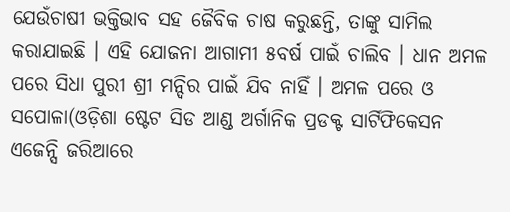ଯେଉଁଚାଷୀ ଭକ୍ତିଭାବ ସହ ଜୈବିକ ଚାଷ କରୁଛନ୍ତି, ତାଙ୍କୁ ସାମିଲ କରାଯାଇଛି । ଏହି ଯୋଜନା ଆଗାମୀ ୫ବର୍ଷ ପାଇଁ ଚାଲିବ । ଧାନ ଅମଳ ପରେ ସିଧା ପୁରୀ ଶ୍ରୀ ମନ୍ଦିର ପାଇଁ ଯିବ ନାହିଁ । ଅମଳ ପରେ ଓ ସପୋଳା(ଓଡ଼ିଶା ଷ୍ଟେଟ ସିଡ ଆଣ୍ଡ ଅର୍ଗାନିକ ପ୍ରଡକ୍ଟ ସାର୍ଟିଫିକେସନ ଏଜେନ୍ସି ଜରିଆରେ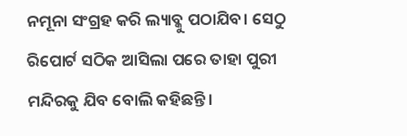ନମୂନା ସଂଗ୍ରହ କରି ଲ୍ୟାବ୍କୁ ପଠାଯିବ। ସେଠୁ ରିପୋର୍ଟ ସଠିକ ଆସିଲା ପରେ ତାହା ପୁରୀ ମନ୍ଦିରକୁ ଯିବ ବୋଲି କହିଛନ୍ତି।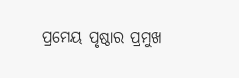ପ୍ରମେୟ ପୃଷ୍ଠାର ପ୍ରମୁଖ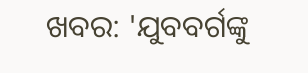ଖବର: 'ଯୁବବର୍ଗଙ୍କୁ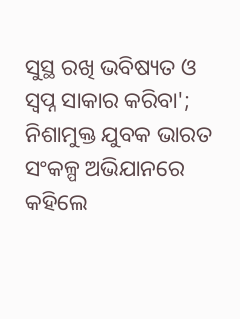ସୁସ୍ଥ ରଖି ଭବିଷ୍ୟତ ଓ ସ୍ୱପ୍ନ ସାକାର କରିବା'; ନିଶାମୁକ୍ତ ଯୁବକ ଭାରତ ସଂକଳ୍ପ ଅଭିଯାନରେ କହିଲେ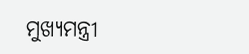ମୁଖ୍ୟମନ୍ତ୍ରୀ